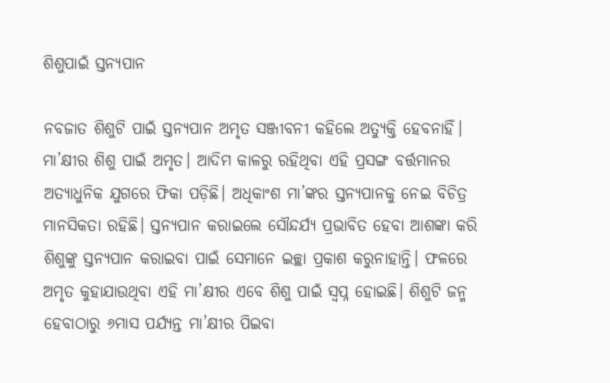ଶିଶୁପାଇଁ ସ୍ତନ୍ୟପାନ

ନବଜାତ ଶିଶୁଟି ପାଇଁ ସ୍ତନ୍ୟପାନ ଅମୃତ ସଞ୍ଜୀବନୀ କହିଲେ ଅତ୍ୟୁକ୍ତି ହେବନାହିଁ। ମା’କ୍ଷୀର ଶିଶୁ ପାଇଁ ଅମୃତ। ଆଦିମ କାଳରୁ ରହିଥିବା ଏହି ପ୍ରସଙ୍ଗ ବର୍ତ୍ତମାନର ଅତ୍ୟାଧୁନିକ ଯୁଗରେ ଫିକା ପଡ଼ିଛି। ଅଧିକାଂଶ ମା’ଙ୍କର ସ୍ତନ୍ୟପାନକୁ ନେଇ ବିଚିତ୍ର ମାନସିକତା ରହିଛି। ସ୍ତନ୍ୟପାନ କରାଇଲେ ସୌନ୍ଦର୍ଯ୍ୟ ପ୍ରଭାବିତ ହେବା ଆଶଙ୍କା କରି ଶିଶୁଙ୍କୁ ସ୍ତନ୍ୟପାନ କରାଇବା ପାଇଁ ସେମାନେ ଇଚ୍ଛା ପ୍ରକାଶ କରୁନାହାନ୍ତି। ଫଳରେ ଅମୃତ କୁହାଯାଉଥିବା ଏହି ମା’କ୍ଷୀର ଏବେ ଶିଶୁ ପାଇଁ ସ୍ବପ୍ନ ହୋଇଛି। ଶିଶୁଟି ଜନ୍ମ ହେବାଠାରୁ ୬ମାସ ପର୍ଯ୍ୟନ୍ତ ମା’କ୍ଷୀର ପିଇବା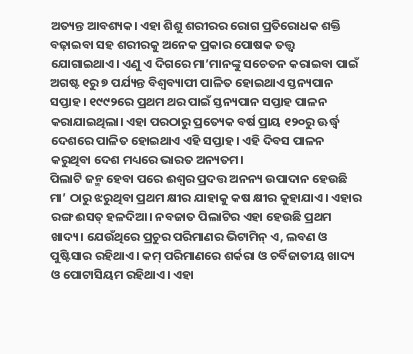ଅତ୍ୟନ୍ତ ଆବଶ୍ୟକ। ଏହା ଶିଶୁ ଶରୀରର ରୋଗ ପ୍ରତିରୋଧକ ଶକ୍ତି ବଢ଼ାଇବା ସହ ଶରୀରକୁ ଅନେକ ପ୍ରକାର ପୋଷକ ତତ୍ତ୍ୱ ଯୋଗାଇଥାଏ। ଏଣୁ ଏ ଦିଗରେ ମା’ମାନଙ୍କୁ ସଚେତନ କରାଇବା ପାଇଁ ଅଗଷ୍ଟ ୧ରୁ ୭ ପର୍ଯ୍ୟନ୍ତ ବିଶ୍ୱବ୍ୟାପୀ ପାଳିତ ହୋଇଥାଏ ସ୍ତନ୍ୟପାନ ସପ୍ତାହ। ୧୯୯୨ରେ ପ୍ରଥମ ଥର ପାଇଁ ସ୍ତନ୍ୟପାନ ସପ୍ତାହ ପାଳନ କରାଯାଇଥିଲା। ଏହା ପରଠାରୁ ପ୍ରତ୍ୟେକ ବର୍ଷ ପ୍ରାୟ ୧୨୦ରୁ ଊର୍ଦ୍ଧ୍ୱ ଦେଶରେ ପାଳିତ ହୋଇଥାଏ ଏହି ସପ୍ତାହ। ଏହି ଦିବସ ପାଳନ କରୁଥିବା ଦେଶ ମଧ୍ୟରେ ଭାରତ ଅନ୍ୟତମ।
ପିଲାଟି ଜନ୍ମ ହେବା ପରେ ଈଶ୍ୱର ପ୍ରଦତ୍ତ ଅନନ୍ୟ ଉପାଦାନ ହେଉଛି ମା’ ଠାରୁ ଝରୁଥିବା ପ୍ରଥମ କ୍ଷୀର ଯାହାକୁ କଷ କ୍ଷୀର କୁହାଯାଏ। ଏହାର ରଙ୍ଗ ଈସତ୍‌ ହଳଦିଆ। ନବଜାତ ପିଲାଟିର ଏହା ହେଉଛି ପ୍ରଥମ ଖାଦ୍ୟ। ଯେଉଁଥିରେ ପ୍ରଚୁର ପରିମାଣର ଭିଟାମିନ୍‌ ଏ, ଲବଣ ଓ ପୁଷ୍ଟିସାର ରହିଥାଏ। କମ୍‌ ପରିମାଣରେ ଶର୍କରା ଓ ଚର୍ବିଜାତୀୟ ଖାଦ୍ୟ ଓ ପୋଟାସିୟମ ରହିଥାଏ। ଏହା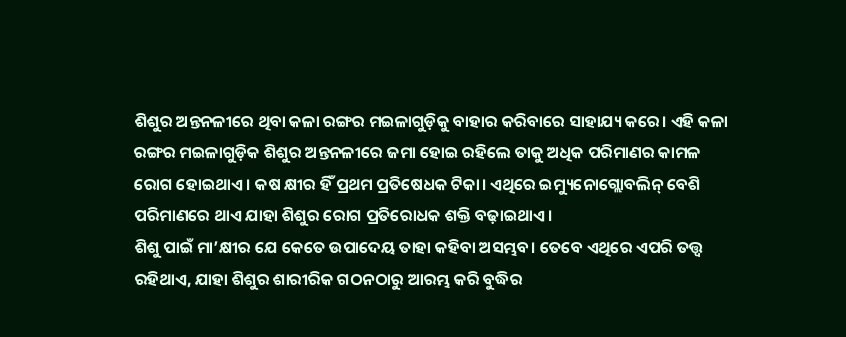ଶିଶୁର ଅନ୍ତନଳୀରେ ଥିବା କଳା ରଙ୍ଗର ମଇଳାଗୁଡ଼ିକୁ ବାହାର କରିବାରେ ସାହାଯ୍ୟ କରେ। ଏହି କଳା ରଙ୍ଗର ମଇଳାଗୁଡ଼ିକ ଶିଶୁର ଅନ୍ତନଳୀରେ ଜମା ହୋଇ ରହିଲେ ତାକୁ ଅଧିକ ପରିମାଣର କାମଳ ରୋଗ ହୋଇଥାଏ। କଷ କ୍ଷୀର ହିଁ ପ୍ରଥମ ପ୍ରତିଷେଧକ ଟିକା। ଏଥିରେ ଇମ୍ୟୁନୋଗ୍ଲୋବଲିନ୍‌ ବେଶି ପରିମାଣରେ ଥାଏ ଯାହା ଶିଶୁର ରୋଗ ପ୍ରତିରୋଧକ ଶକ୍ତି ବଢ଼ାଇଥାଏ।
ଶିଶୁ ପାଇଁ ମା’କ୍ଷୀର ଯେ କେତେ ଉପାଦେୟ ତାହା କହିବା ଅସମ୍ଭବ। ତେବେ ଏଥିରେ ଏପରି ତତ୍ତ୍ୱ ରହିଥାଏ, ଯାହା ଶିଶୁର ଶାରୀରିକ ଗଠନଠାରୁ ଆରମ୍ଭ କରି ବୁଦ୍ଧିର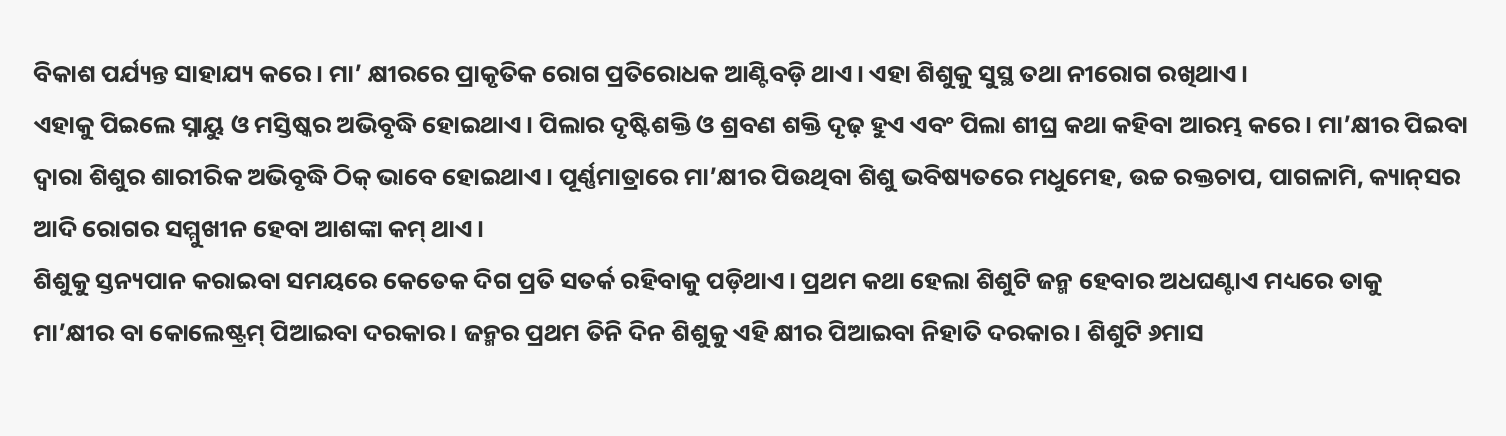ବିକାଶ ପର୍ଯ୍ୟନ୍ତ ସାହାଯ୍ୟ କରେ। ମା’ କ୍ଷୀରରେ ପ୍ରାକୃତିକ ରୋଗ ପ୍ରତିରୋଧକ ଆଣ୍ଟିବଡ଼ି ଥାଏ। ଏହା ଶିଶୁକୁ ସୁସ୍ଥ ତଥା ନୀରୋଗ ରଖିଥାଏ।
ଏହାକୁ ପିଇଲେ ସ୍ନାୟୁ ଓ ମସ୍ତିଷ୍କର ଅଭିବୃଦ୍ଧି ହୋଇଥାଏ। ପିଲାର ଦୃଷ୍ଟିଶକ୍ତି ଓ ଶ୍ରବଣ ଶକ୍ତି ଦୃଢ଼ ହୁଏ ଏବଂ ପିଲା ଶୀଘ୍ର କଥା କହିବା ଆରମ୍ଭ କରେ। ମା’କ୍ଷୀର ପିଇବା ଦ୍ୱାରା ଶିଶୁର ଶାରୀରିକ ଅଭିବୃଦ୍ଧି ଠିକ୍‌ ଭାବେ ହୋଇଥାଏ। ପୂର୍ଣ୍ଣମାତ୍ରାରେ ମା’କ୍ଷୀର ପିଉଥିବା ଶିଶୁ ଭବିଷ୍ୟତରେ ମଧୁମେହ, ଉଚ୍ଚ ରକ୍ତଚାପ, ପାଗଳାମି, କ୍ୟାନ୍‌ସର ଆଦି ରୋଗର ସମ୍ମୁଖୀନ ହେବା ଆଶଙ୍କା କମ୍‌ ଥାଏ।
ଶିଶୁକୁ ସ୍ତନ୍ୟପାନ କରାଇବା ସମୟରେ କେତେକ ଦିଗ ପ୍ରତି ସତର୍କ ରହିବାକୁ ପଡ଼ିଥାଏ। ପ୍ରଥମ କଥା ହେଲା ଶିଶୁଟି ଜନ୍ମ ହେବାର ଅଧଘଣ୍ଟାଏ ମଧ୍ୟରେ ତାକୁ ମା’କ୍ଷୀର ବା କୋଲେଷ୍ଟ୍ରମ୍‌ ପିଆଇବା ଦରକାର। ଜନ୍ମର ପ୍ରଥମ ତିନି ଦିନ ଶିଶୁକୁ ଏହି କ୍ଷୀର ପିଆଇବା ନିହାତି ଦରକାର। ଶିଶୁଟି ୬ମାସ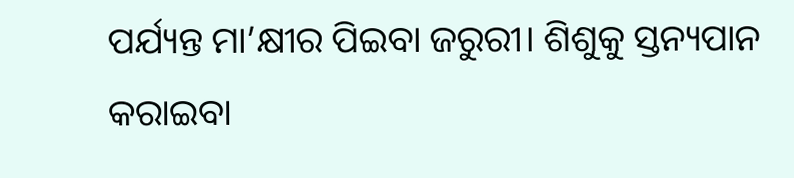ପର୍ଯ୍ୟନ୍ତ ମା’କ୍ଷୀର ପିଇବା ଜରୁରୀ। ଶିଶୁକୁ ସ୍ତନ୍ୟପାନ କରାଇବା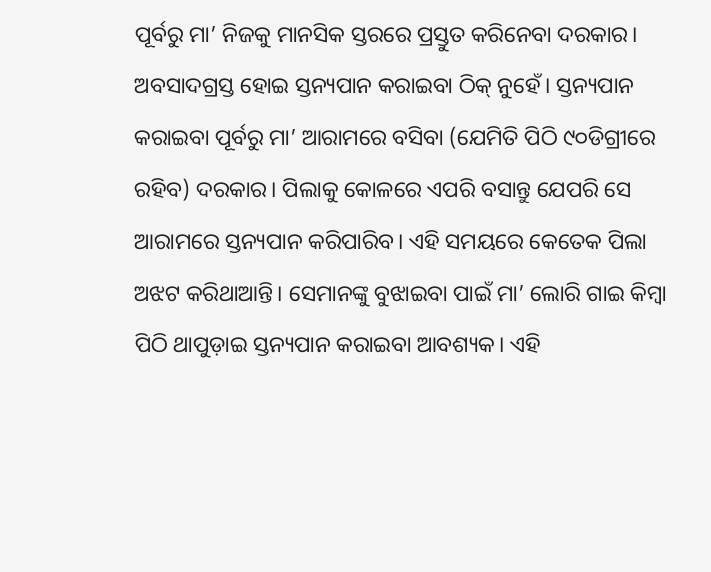ପୂର୍ବରୁ ମା’ ନିଜକୁ ମାନସିକ ସ୍ତରରେ ପ୍ରସ୍ତୁତ କରିନେବା ଦରକାର। ଅବସାଦଗ୍ରସ୍ତ ହୋଇ ସ୍ତନ୍ୟପାନ କରାଇବା ଠିକ୍‌ ନୁହେଁ। ସ୍ତନ୍ୟପାନ କରାଇବା ପୂର୍ବରୁ ମା’ ଆରାମରେ ବସିବା (ଯେମିତି ପିଠି ୯୦ଡିଗ୍ରୀରେ ରହିବ) ଦରକାର। ପିଲାକୁ କୋଳରେ ଏପରି ବସାନ୍ତୁ ଯେପରି ସେ ଆରାମରେ ସ୍ତନ୍ୟପାନ କରିପାରିବ। ଏହି ସମୟରେ କେତେକ ପିଲା ଅଝଟ କରିଥାଆନ୍ତି। ସେମାନଙ୍କୁ ବୁଝାଇବା ପାଇଁ ମା’ ଲୋରି ଗାଇ କିମ୍ବା ପିଠି ଥାପୁଡ଼ାଇ ସ୍ତନ୍ୟପାନ କରାଇବା ଆବଶ୍ୟକ। ଏହି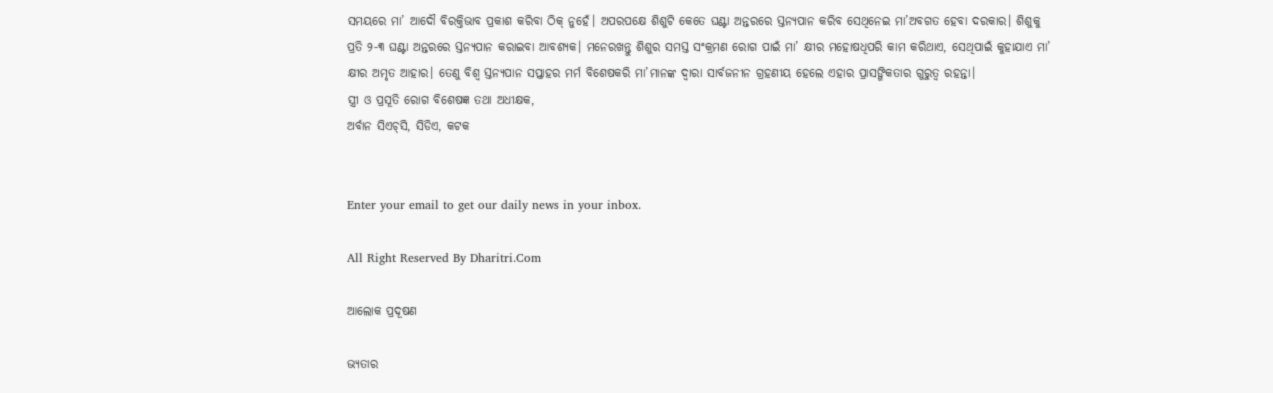ସମୟରେ ମା’ ଆଦୌ ବିରକ୍ତିଭାବ ପ୍ରକାଶ କରିବା ଠିକ୍‌ ନୁହେଁ। ଅପରପକ୍ଷେ ଶିଶୁଟି କେତେ ଘଣ୍ଟା ଅନ୍ତରରେ ସ୍ତନ୍ୟପାନ କରିବ ସେଥିନେଇ ମା’ଅବଗତ ହେବା ଦରକାର। ଶିଶୁକୁ ପ୍ରତି ୨-୩ ଘଣ୍ଟା ଅନ୍ତରରେ ସ୍ତନ୍ୟପାନ କରାଇବା ଆବଶ୍ୟକ। ମନେରଖନ୍ତୁ ଶିଶୁର ସମସ୍ତ ସଂକ୍ରମଣ ରୋଗ ପାଇଁ ମା’ କ୍ଷୀର ମହୋଷଧିପରି କାମ କରିଥାଏ, ସେଥିପାଇଁ କୁହାଯାଏ ମା’ କ୍ଷୀର ଅମୃତ ଆହାର। ତେଣୁ ବିଶ୍ୱ ସ୍ତନ୍ୟପାନ ସପ୍ତାହର ମର୍ମ ବିଶେଷକରି ମା’ମାନଙ୍କ ଦ୍ୱାରା ସାର୍ବଜନୀନ ଗ୍ରହଣୀୟ ହେଲେ ଏହାର ପ୍ରାସଙ୍ଗିକତାର ଗୁରୁତ୍ୱ ରହନ୍ତା।
ସ୍ତ୍ରୀ ଓ ପ୍ରସୂତି ରୋଗ ବିଶେଷଜ୍ଞ ତଥା ଅଧୀକ୍ଷକ,
ଅର୍ବାନ ସିଏଚ୍‌ସି, ସିଡିଏ, କଟକ


Enter your email to get our daily news in your inbox.

All Right Reserved By Dharitri.Com

ଆଲୋକ ପ୍ରଦୂଷଣ

ଭ୍ୟତାର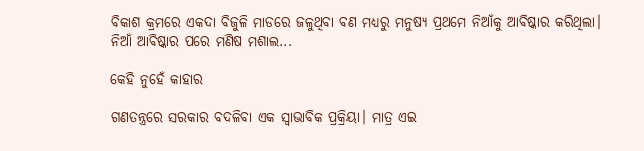ବିକାଶ କ୍ରମରେ ଏକଦା ବିଜୁଳି ମାଡରେ ଜଳୁଥିବା ବଣ ମଧ୍ୟରୁ ମନୁଷ୍ୟ ପ୍ରଥମେ ନିଆଁକୁ ଆବିଷ୍କାର କରିଥିଲା। ନିଆଁ ଆବିଷ୍କାର ପରେ ମଣିଷ ମଶାଲ...

କେହି ନୁହେଁ କାହାର

ଗଣତନ୍ତ୍ରରେ ସରକାର ବଦଳିବା ଏକ ସ୍ବାଭାବିକ ପ୍ରକ୍ରିୟା। ମାତ୍ର ଏଇ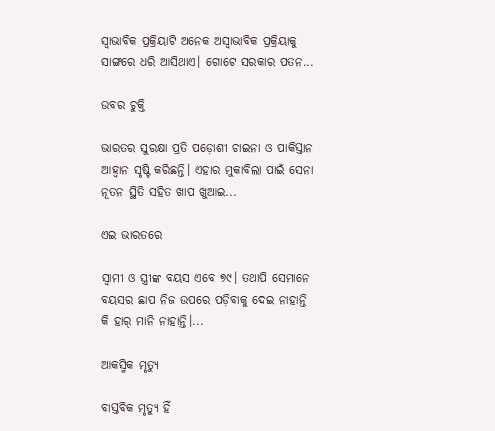ସ୍ବାଭାବିକ ପ୍ରକ୍ରିୟାଟି ଅନେକ ଅସ୍ବାଭାବିକ ପ୍ରକ୍ରିୟାକୁ ସାଙ୍ଗରେ ଧରି ଆସିଥାଏ। ଗୋଟେ ସରକାର ପତନ...

ଉବର ଚୁକ୍ତି

ଭାରତର ସୁରକ୍ଷା ପ୍ରତି ପଡ଼ୋଶୀ ଚାଇନା ଓ ପାକିସ୍ତାନ ଆହ୍ବାନ ସୃଷ୍ଟି କରିଛନ୍ତି। ଏହାର ମୁକାବିଲା ପାଇଁ ସେନା ନୂତନ ସ୍ଥିତି ସହିତ ଖାପ ଖୁଆଇ...

ଏଇ ଭାରତରେ

ସ୍ବାମୀ ଓ ସ୍ତ୍ରୀଙ୍କ ବୟସ ଏବେ ୭୯। ତଥାପି ସେମାନେ ବୟସର ଛାପ ନିଜ ଉପରେ ପଡ଼ିବାକୁ ଦେଇ ନାହାନ୍ତି କି ହାର୍‌ ମାନି ନାହାନ୍ତି।...

ଆକସ୍ମିକ ମୃତ୍ୟୁ

ବାସ୍ତବିକ ମୃତ୍ୟୁ ହିଁ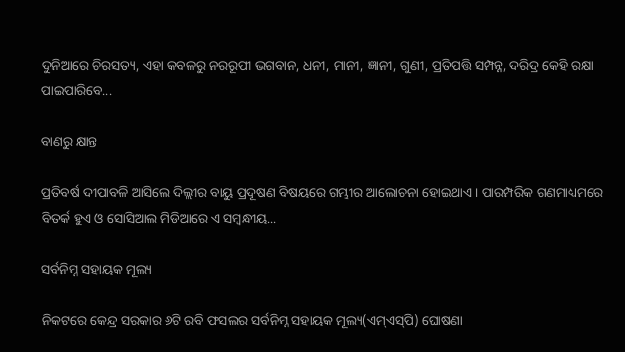ଦୁନିଆରେ ଚିରସତ୍ୟ, ଏହା କବଳରୁ ନରରୂପୀ ଭଗବାନ, ଧନୀ, ମାନୀ, ଜ୍ଞାନୀ, ଗୁଣୀ, ପ୍ରତିପତ୍ତି ସମ୍ପନ୍ନ, ଦରିଦ୍ର କେହି ରକ୍ଷା ପାଇପାରିବେ...

ବାଣରୁ କ୍ଷାନ୍ତ

ପ୍ରତିବର୍ଷ ଦୀପାବଳି ଆସିଲେ ଦିଲ୍ଲୀର ବାୟୁ ପ୍ରଦୂଷଣ ବିଷୟରେ ଗମ୍ଭୀର ଆଲୋଚନା ହୋଇଥାଏ। ପାରମ୍ପରିକ ଗଣମାଧ୍ୟମରେ ବିତର୍କ ହୁଏ ଓ ସୋସିଆଲ ମିଡିଆରେ ଏ ସମ୍ବନ୍ଧୀୟ...

ସର୍ବନିମ୍ନ ସହାୟକ ମୂଲ୍ୟ

ନିକଟରେ କେନ୍ଦ୍ର ସରକାର ୬ଟି ରବି ଫସଲର ସର୍ବନିମ୍ନ ସହାୟକ ମୂଲ୍ୟ(ଏମ୍‌ଏସ୍‌ପି) ଘୋଷଣା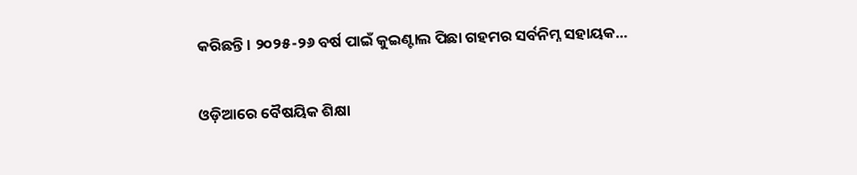କରିଛନ୍ତି। ୨୦୨୫-୨୬ ବର୍ଷ ପାଇଁ କୁଇଣ୍ଟାଲ ପିଛା ଗହମର ସର୍ବନିମ୍ନ ସହାୟକ...

ଓଡ଼ିଆରେ ବୈଷୟିକ ଶିକ୍ଷା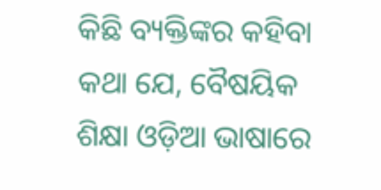କିଛି ବ୍ୟକ୍ତିଙ୍କର କହିବା କଥା ଯେ, ବୈଷୟିକ ଶିକ୍ଷା ଓଡ଼ିଆ ଭାଷାରେ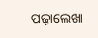ପଢ଼ାଲେଖା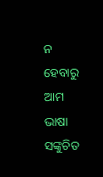ନ ହେବାରୁ ଆମ ଭାଷା ସଙ୍କୁଚିତ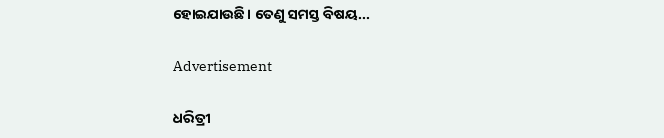ହୋଇଯାଉଛି। ତେଣୁ ସମସ୍ତ ବିଷୟ...

Advertisement

ଧରିତ୍ରୀ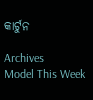କାର୍ଟୁନ

Archives
Model This Week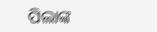ପିଲାଙ୍କ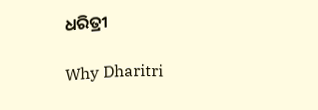ଧରିତ୍ରୀ

Why Dharitri